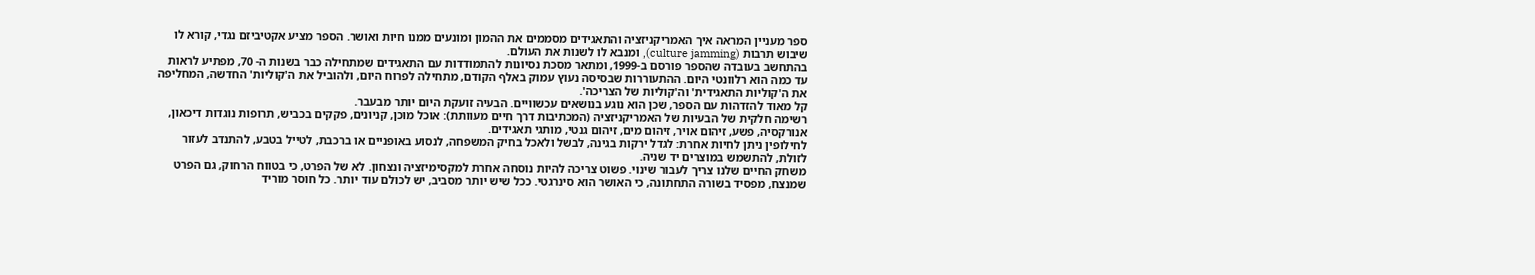ספר מעניין המראה איך האמריקניזציה והתאגידים מסממים את ההמון ומונעים ממנו חיות ואושר. הספר מציע אקטיביזם נגדי, קורא לו שיבוש תרבות (culture jamming), ומנבא לו לשנות את העולם.
בהתחשב בעובדה שהספר פורסם ב-1999, ומתאר מסכת נסיונות להתמודדות עם התאגידים שמתחילה כבר בשנות ה- 70, מפתיע לראות עד כמה הוא רלוונטי היום. ההתעוררות שבסיסה נעוץ עמוק באלף הקודם, מתחילה לפרוח היום, ולהוביל את ה'קוליות' החדשה, המחליפה את ה'קוליות התאגידית' וה'קוליות של הצריכה'.
קל מאוד להזדהות עם הספר, שכן הוא נוגע בנושאים עכשוויים. הבעיה זועקת היום יותר מבעבר.
רשימה חלקית של הבעיות של האמריקניזציה (המכתיבות דרך חיים מעוותת): אוכל מוכן, קניונים, פקקים בכביש, תרופות נוגדות דיכאון, אנורקסיה, פשע, זיהום אויר, זיהום מים, זיהום גנטי, מותגי תאגידים.
לחילופין ניתן לחיות אחרת: לגדל ירקות בגינה, לבשל ולאכל בחיק המשפחה, לנסוע באופניים או ברכבת, לטייל בטבע, להתנדב לעזור לזולת, להתשמש במוצרים יד שניה.
משחק החיים שלנו צריך לעבור שינוי. פשוט צריכה להיות נוסחה אחרת למקסימיזציה ונצחון. לא של הפרט, כי בטווח הרחוק, גם הפרט שמנצח, מפסיד בשורה התחתונה, כי האושר הוא סינרגטי. ככל שיש יותר מסביב, יש לכולם עוד יותר. כל חוסר מוריד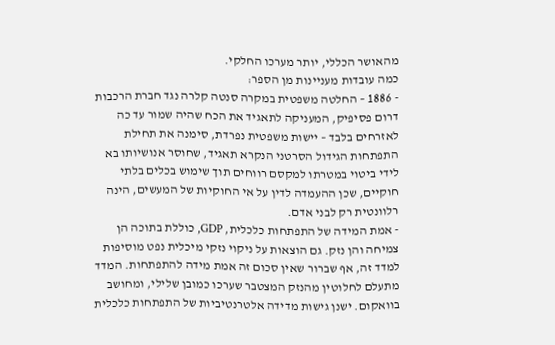מהאושר הכללי, יותר מערכו החלקי.
כמה עובדות מעניינות מן הספר:
- 1886 – החלטה משפטית במקרה סנטה קלרה נגד חברת הרכבות דרום פסיפיק, המעניקה לתאגיד את הכח שהיה שמור עד כה לאזרחים בלבד – יישות משפטית נפרדת, סימנה את תחילת התפתחות הגידול הסרטני הנקרא תאגיד, שחוסר אנושיותו בא לידי ביטוי במטרתו למקסם רווחים תוך שימוש בכלים בלתי חוקיים, שכן ההעמדה לדין על אי החוקיות של המעשים, הינה רלוונטית רק לבני אדם.
- אמת המידה של התפתחות כלכלית, GDP, כוללת בתוכה הן צמיחה והן נזק. גם הוצאות על ניקוי נזקי מיכלית נפט מוסיפות למדד זה, אף שברור שאין סכום זה אמת מידה להתפתחות. המדד מתעלם לחלוטין מהנזק המצטבר שערכו כמובן שלילי, ומחושב בוואקום. ישנן גישות מדידה אלטרנטיביות של התפתחות כלכלית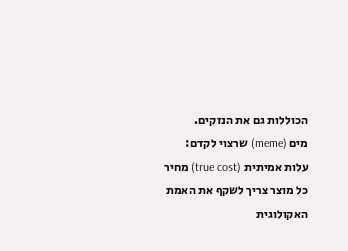הכוללות גם את הנזקים.
מים (meme) שרצוי לקדם:
עלות אמיתית (true cost) מחיר כל מוצר צריך לשקף את האמת האקולוגית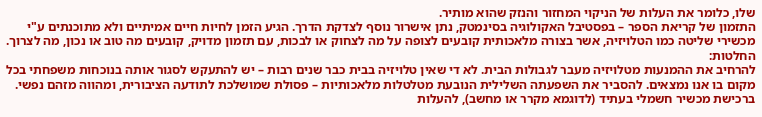שלו, כלומר את העלות של הניקוי המחזור והנזק שהוא מותיר.
התזמון של קריאת הספר – בפסטיבל האקולוגיה בסינמטק, נתן אישרור נוסף לצדקת הדרך. הגיע הזמן לחיות חיים אמיתיים ולא מתוכנתים ע"י מכשירי שליטה כמו הטלויזיה, אשר בצורה מלאכותית קובעים לצופה על מה לצחוק או לבכות, עם תזמון מדויק, קובעים מה טוב או נכון, מה לצרוך.
החלטות:
להרחיב את ההמנעות מטלויזיה מעבר לגבולות הבית. לא די שאין טלויזיה בבית כבר שנים רבות – יש להתעקש לסגור אותה בנוכחות משפחתי בכל מקום בו אנו נמצאים. להסביר את השפעתה השלילית הנובעת מטלטלות מלאכותיות – פסולת שמושלכת לתודעה הציבורית, ומהווה מזהם נפשי.
ברכישת מכשיר חשמלי בעתיד (לדוגמא מקרר או מחשב), להעלות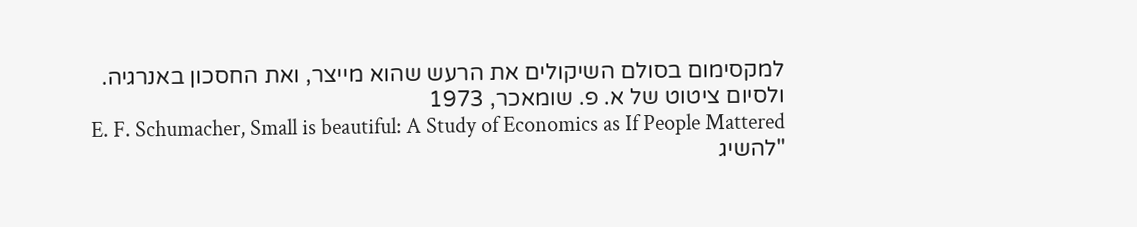למקסימום בסולם השיקולים את הרעש שהוא מייצר, ואת החסכון באנרגיה.
ולסיום ציטוט של א. פ. שומאכר, 1973
E. F. Schumacher, Small is beautiful: A Study of Economics as If People Mattered
"להשיג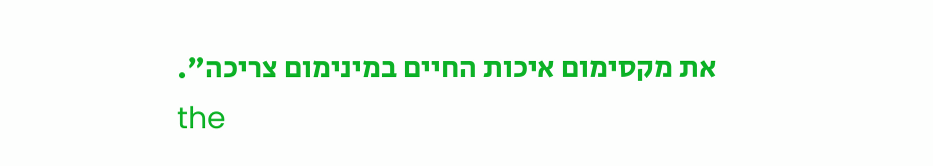את מקסימום איכות החיים במינימום צריכה".
the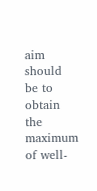aim should be to obtain the maximum of well-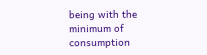being with the minimum of consumption